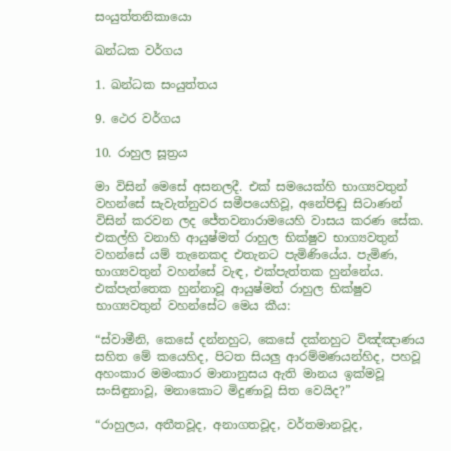සංයුත්තනිකායො

ඛන්ධක වර්ගය

1. ඛන්ධක සංයුත්තය

9. ථෙර වර්ගය

10. රාහුල සූත්‍රය

මා විසින් මෙසේ අසනලදී. එක් සමයෙක්හි භාග්‍යවතුන් වහන්සේ සැවැත්නුවර සමීපයෙහිවූ, අනේපිඬු සිටාණන් විසින් කරවන ලද ජේතවනාරාමයෙහි වාසය කරණ සේක. එකල්හි වනාහි ආයුෂ්මත් රාහුල භික්ෂුව භාග්‍යවතුන් වහන්සේ යම් තැනෙකද එතැනට පැමිණියේය. පැමිණ, භාග්‍යවතුන් වහන්සේ වැඳ, එක්පැත්තක හුන්නේය. එක්පැත්තෙක හුන්නාවූ ආයුෂ්මත් රාහුල භික්ෂුව භාග්‍යවතුන් වහන්සේට මෙය කීය:

“ස්වාමීනි, කෙසේ දන්නහුට, කෙසේ දක්නහුට විඤ්ඤාණය සහිත මේ කයෙහිද, පිටත සියලු ආරම්මණයන්හිද, පහවූ අහංකාර මමංකාර මානානුසය ඇති මානය ඉක්මවූ සංසිඳුනාවූ, මනාකොට මිදුණාවූ සිත වෙයිද?”

“රාහුලය, අතීතවූද, අනාගතවූද, වර්තමානවූද,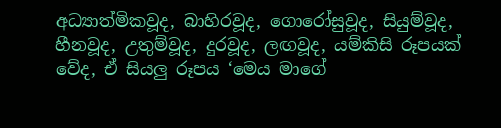අධ්‍යාත්මිකවූද, බාහිරවූද, ගොරෝසුවූද, සියුම්වූද, හීනවූද, උතුම්වූද, දුරවූද, ලඟවූද, යම්කිසි රූපයක් වේද, ඒ සියලු රූපය ‘මෙය මාගේ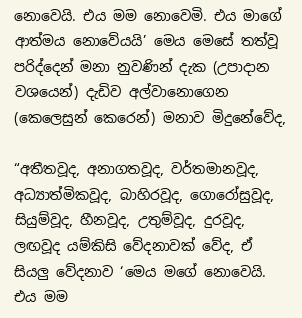නොවෙයි. එය මම නොවෙමි. එය මාගේ ආත්මය නොවේයයි’ මෙය මෙසේ තත්වූ පරිද්දෙන් මනා නුවණින් දැක (උපාදාන වශයෙන්) දැඩිව අල්වානොගෙන (කෙලෙසුන් කෙරෙන්) මනාව මිදුනේවේද,

“අතීතවූද, අනාගතවූද, වර්තමානවූද, අධ්‍යාත්මිකවූද, බාහිරවූද, ගොරෝසුවූද, සියුම්වූද, හීනවූද, උතුම්වූද, දුරවූද, ලඟවූද යම්කිසි වේදනාවක් වේද, ඒ සියලු වේදනාව ‘මෙය මගේ නොවෙයි. එය මම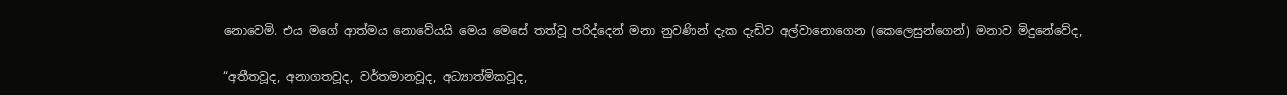නොවෙමි. එය මගේ ආත්මය නොවේයයි මෙය මෙසේ තත්වූ පරිද්දෙන් මනා නුවණින් දැක දැඩිව අල්වානොගෙන (කෙලෙසුන්ගෙන්) මනාව මිදුනේවේද,

“අතීතවූද, අනාගතවූද, වර්තමානවූද, අධ්‍යාත්මිකවූද,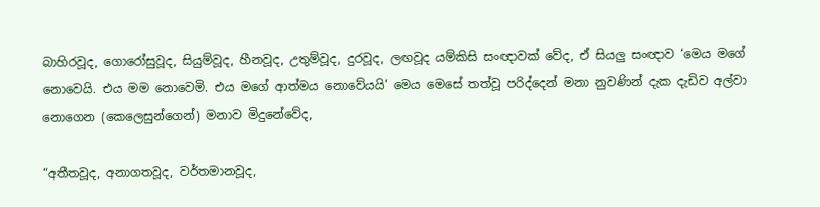බාහිරවූද, ගොරෝසුවූද, සියුම්වූද, හීනවූද, උතුම්වූද, දුරවූද, ලඟවූද යම්කිසි සංඥාවක් වේද, ඒ සියලු සංඥාව ‘මෙය මගේ නොවෙයි. එය මම නොවෙමි. එය මගේ ආත්මය නොවේයයි’ මෙය මෙසේ තත්වූ පරිද්දෙන් මනා නුවණින් දැක දැඩිව අල්වා නොගෙන (කෙලෙසුන්ගෙන්) මනාව මිදුනේවේද,

“අතීතවූද, අනාගතවූද, වර්තමානවූද,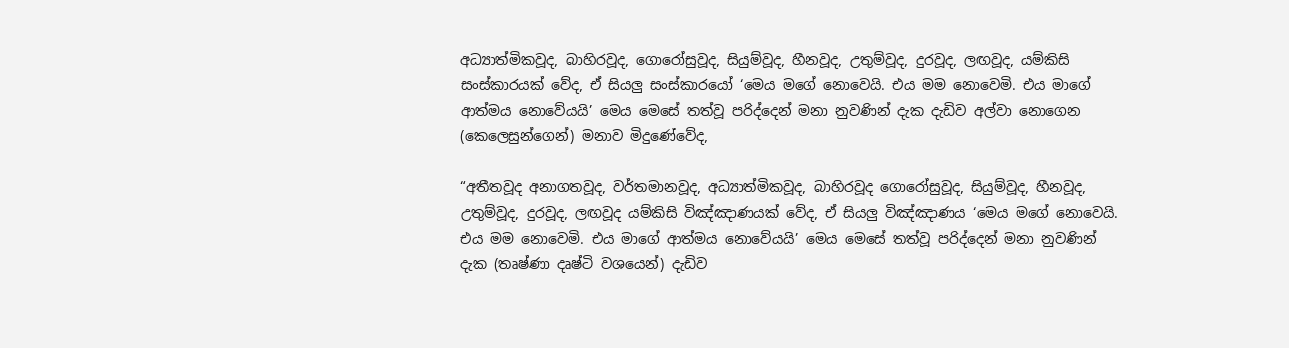අධ්‍යාත්මිකවූද, බාහිරවූද, ගොරෝසුවූද, සියුම්වූද, හීනවූද, උතුම්වූද, දුරවූද, ලඟවූද, යම්කිසි සංස්කාරයක් වේද, ඒ සියලු සංස්කාරයෝ ‘මෙය මගේ නොවෙයි. එය මම නොවෙමි. එය මාගේ ආත්මය නොවේයයි’ මෙය මෙසේ තත්වූ පරිද්දෙන් මනා නුවණින් දැක දැඩිව අල්වා නොගෙන (කෙලෙසුන්ගෙන්) මනාව මිදුණේවේද,

“අතීතවූද අනාගතවූද, වර්තමානවූද, අධ්‍යාත්මිකවූද, බාහිරවූද ගොරෝසුවූද, සියුම්වූද, හීනවූද, උතුම්වූද, දුරවූද, ලඟවූද යම්කිසි විඤ්ඤාණයක් වේද, ඒ සියලු විඤ්ඤාණය ‘මෙය මගේ නොවෙයි. එය මම නොවෙමි. එය මාගේ ආත්මය නොවේයයි’ මෙය මෙසේ තත්වූ පරිද්දෙන් මනා නුවණින් දැක (තෘෂ්ණා දෘෂ්ටි වශයෙන්) දැඩිව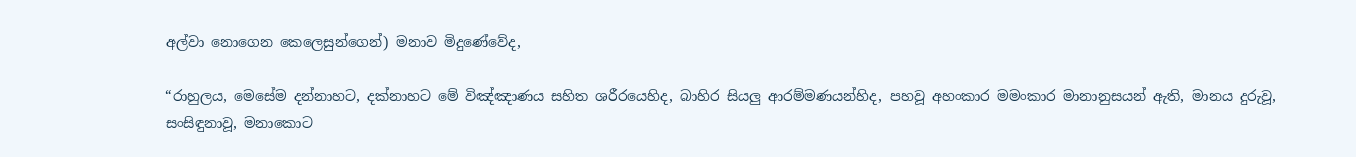අල්වා නොගෙන කෙලෙසුන්ගෙන්) මනාව මිදුණේවේද,

“රාහුලය, මෙසේම දන්නාහට, දක්නාහට මේ විඤ්ඤාණය සහිත ශරීරයෙහිද, බාහිර සියලු ආරම්මණයන්හිද, පහවූ අහංකාර මමංකාර මානානුසයන් ඇති, මානය දුරුවූ, සංසිඳුනාවූ, මනාකොට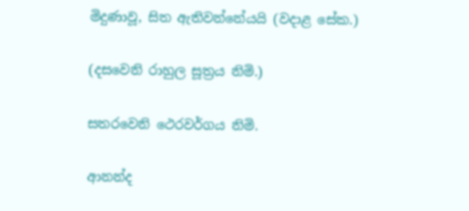මිදුණාවූ, සිත ඇතිවන්නේයයි (වදාළ සේක.)

(දසවෙනි රාහුල සූත්‍රය නිමි.)

සතරවෙනි ථෙරවර්ගය නිමි.

ආනන්ද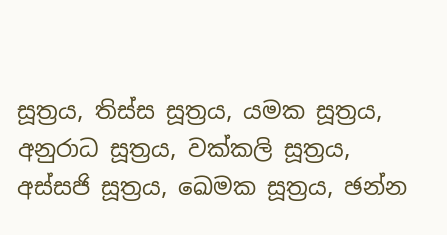සූත්‍රය, තිස්ස සූත්‍රය, යමක සූත්‍රය, අනුරාධ සූත්‍රය, වක්කලි සූත්‍රය, අස්සජි සූත්‍රය, ඛෙමක සූත්‍රය, ඡන්න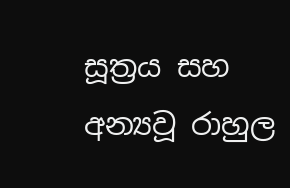සූත්‍රය සහ අන්‍යවූ රාහුල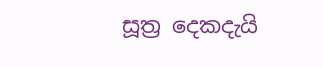සූත්‍ර දෙකදැයි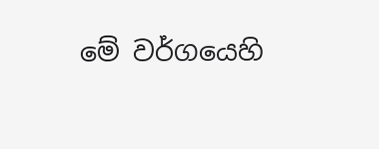මේ වර්ගයෙහි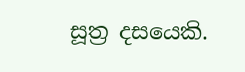සූත්‍ර දසයෙකි.